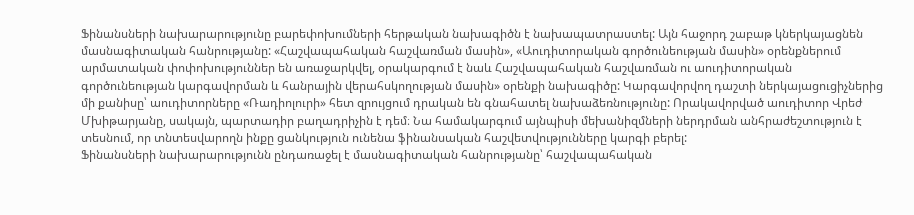Ֆինանսների նախարարությունը բարեփոխումների հերթական նախագիծն է նախապատրաստել: Այն հաջորդ շաբաթ կներկայացնեն մասնագիտական հանրությանը: «Հաշվապահական հաշվառման մասին», «Աուդիտորական գործունեության մասին» օրենքներում արմատական փոփոխություններ են առաջարկվել, օրակարգում է նաև Հաշվապահական հաշվառման ու աուդիտորական գործունեության կարգավորման և հանրային վերահսկողության մասին» օրենքի նախագիծը: Կարգավորվող դաշտի ներկայացուցիչներից մի քանիսը՝ աուդիտորները «Ռադիոլուրի» հետ զրույցում դրական են գնահատել նախաձեռնությունը: Որակավորված աուդիտոր Վրեժ Մխիթարյանը, սակայն, պարտադիր բաղադրիչին է դեմ։ Նա համակարգում այնպիսի մեխանիզմների ներդրման անհրաժեշտություն է տեսնում, որ տնտեսվարողն ինքը ցանկություն ունենա ֆինանսական հաշվետվությունները կարգի բերել:
Ֆինանսների նախարարությունն ընդառաջել է մասնագիտական հանրությանը՝ հաշվապահական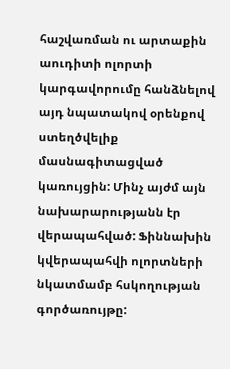հաշվառման ու արտաքին աուդիտի ոլորտի կարգավորումը հանձնելով այդ նպատակով օրենքով ստեղծվելիք մասնագիտացված կառույցին: Մինչ այժմ այն նախարարությանն էր վերապահված: Ֆիննախին կվերապահվի ոլորտների նկատմամբ հսկողության գործառույթը: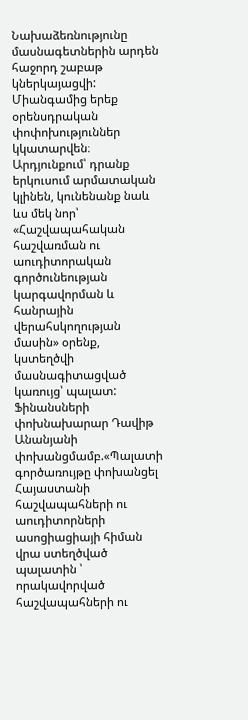Նախաձեռնությունը մասնագետներին արդեն հաջորդ շաբաթ կներկայացվի: Միանգամից երեք օրենսդրական փոփոխություններ կկատարվեն։
Արդյունքում՝ դրանք երկուսում արմատական կլինեն, կունենանք նաև ևս մեկ նոր՝ «Հաշվապահական հաշվառման ու աուդիտորական գործունեության կարգավորման և հանրային վերահսկողության մասին» օրենք, կստեղծվի մասնագիտացված կառույց՝ պալատ: Ֆինանսների փոխնախարար Դավիթ Անանյանի փոխանցմամբ.«Պալատի գործառույթը փոխանցել Հայաստանի հաշվապահների ու աուդիտորների ասոցիացիայի հիման վրա ստեղծված պալատին ՝ որակավորված հաշվապահների ու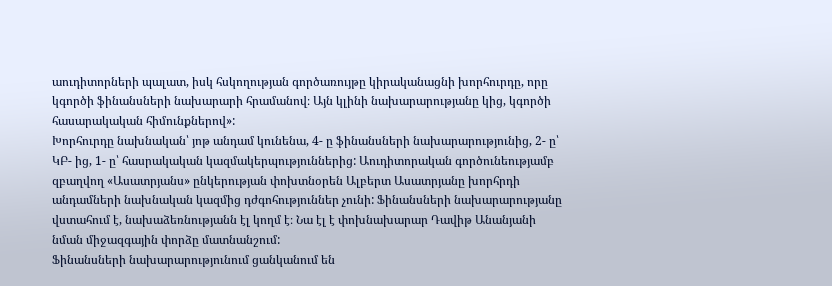աուդիտորների պալատ, իսկ հսկողության գործառույթը կիրականացնի խորհուրդը, որը կգործի ֆինանսների նախարարի հրամանով։ Այն կլինի նախարարությանը կից, կգործի հասարակական հիմունքներով»:
Խորհուրդը նախնական՝ յոթ անդամ կունենա, 4- ը ֆինանսների նախարարությունից, 2- ը՝ ԿԲ- ից, 1- ը՝ հասրակական կազմակերպություններից: Աուդիտորական գործունեությամբ զբաղվող «Ասատրյանս» ընկերության փոխտնօրեն Ալբերտ Ասատրյանը խորհրդի անդամների նախնական կազմից դժգոհություններ չունի: Ֆինանսների նախարարությանը վստահում է, նախաձեռնությանն էլ կողմ է։ Նա էլ է փոխնախարար Դավիթ Անանյանի նման միջազգային փորձը մատնանշում:
Ֆինանսների նախարարությունում ցանկանում են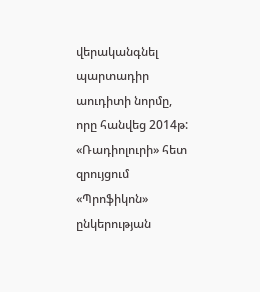վերականգնել պարտադիր աուդիտի նորմը, որը հանվեց 2014թ: «Ռադիոլուրի» հետ զրույցում «Պրոֆիկոն» ընկերության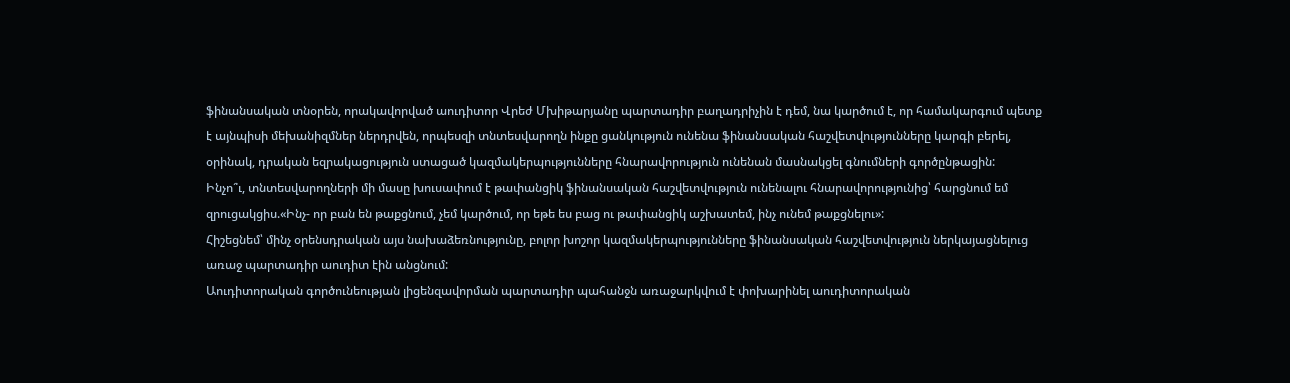ֆինանսական տնօրեն, որակավորված աուդիտոր Վրեժ Մխիթարյանը պարտադիր բաղադրիչին է դեմ, նա կարծում է, որ համակարգում պետք է այնպիսի մեխանիզմներ ներդրվեն, որպեսզի տնտեսվարողն ինքը ցանկություն ունենա ֆինանսական հաշվետվությունները կարգի բերել, օրինակ, դրական եզրակացություն ստացած կազմակերպությունները հնարավորություն ունենան մասնակցել գնումների գործընթացին:
Ինչո՞ւ, տնտեսվարողների մի մասը խուսափում է թափանցիկ ֆինանսական հաշվետվություն ունենալու հնարավորությունից՝ հարցնում եմ զրուցակցիս.«Ինչ- որ բան են թաքցնում, չեմ կարծում, որ եթե ես բաց ու թափանցիկ աշխատեմ, ինչ ունեմ թաքցնելու»:
Հիշեցնեմ՝ մինչ օրենսդրական այս նախաձեռնությունը, բոլոր խոշոր կազմակերպությունները ֆինանսական հաշվետվություն ներկայացնելուց առաջ պարտադիր աուդիտ էին անցնում:
Աուդիտորական գործունեության լիցենզավորման պարտադիր պահանջն առաջարկվում է փոխարինել աուդիտորական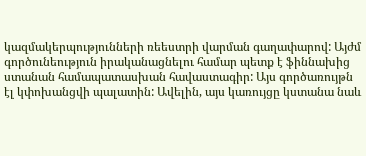կազմակերպությունների ռեեստրի վարման գաղափարով: Այժմ գործունեություն իրականացնելու համար պետք է ֆիննախից ստանան համապատասխան հավաստագիր: Այս գործառույթն էլ կփոխանցվի պալատին: Ավելին, այս կառույցը կստանա նաև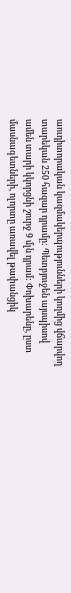աուդիտորական կազմակերպությունների կողմից վճարվող տարեկան 250 հազար դրամը: Պետբյուջեն այսպիսով ամեն տարի կկորցնի շուրջ 9 մլն դրամ: Փոխարենը, ըստ մասնագետների, ոլորտը առավել թափանցիկ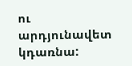ու արդյունավետ կդառնա: